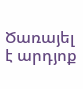Ծառայել է արդյոք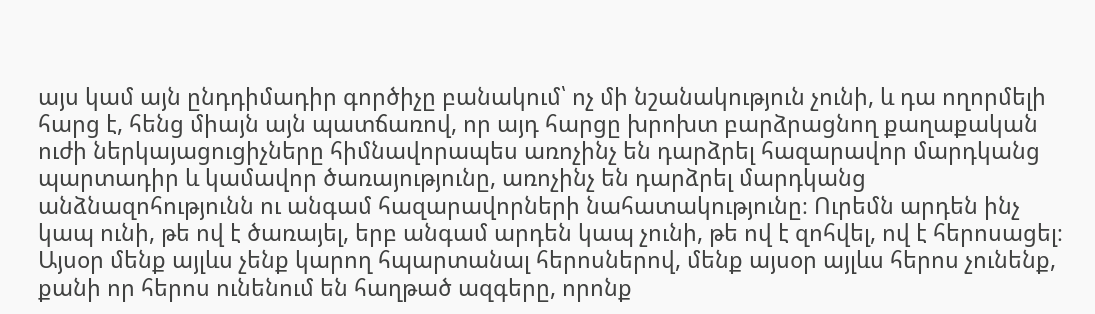այս կամ այն ընդդիմադիր գործիչը բանակում՝ ոչ մի նշանակություն չունի, և դա ողորմելի հարց է, հենց միայն այն պատճառով, որ այդ հարցը խրոխտ բարձրացնող քաղաքական ուժի ներկայացուցիչները հիմնավորապես առոչինչ են դարձրել հազարավոր մարդկանց պարտադիր և կամավոր ծառայությունը, առոչինչ են դարձրել մարդկանց անձնազոհությունն ու անգամ հազարավորների նահատակությունը։ Ուրեմն արդեն ինչ կապ ունի, թե ով է ծառայել, երբ անգամ արդեն կապ չունի, թե ով է զոհվել, ով է հերոսացել։ Այսօր մենք այլևս չենք կարող հպարտանալ հերոսներով, մենք այսօր այլևս հերոս չունենք, քանի որ հերոս ունենում են հաղթած ազգերը, որոնք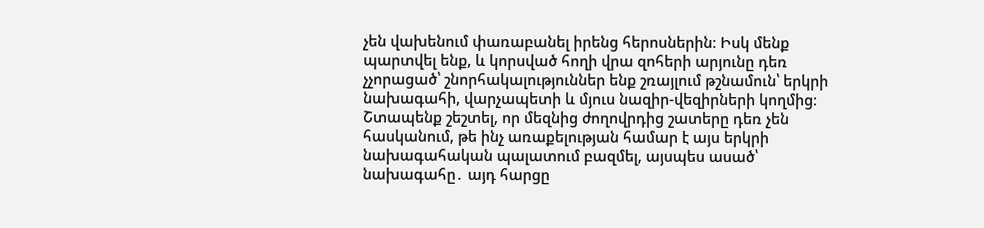չեն վախենում փառաբանել իրենց հերոսներին։ Իսկ մենք պարտվել ենք, և կորսված հողի վրա զոհերի արյունը դեռ չչորացած՝ շնորհակալություններ ենք շռայլում թշնամուն՝ երկրի նախագահի, վարչապետի և մյուս նազիր-վեզիրների կողմից։
Շտապենք շեշտել, որ մեզնից ժողովրդից շատերը դեռ չեն հասկանում, թե ինչ առաքելության համար է այս երկրի նախագահական պալատում բազմել, այսպես ասած՝ նախագահը․ այդ հարցը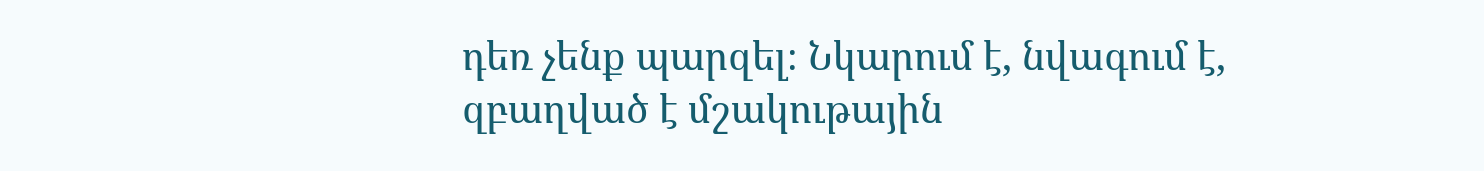դեռ չենք պարզել։ Նկարում է, նվագում է, զբաղված է մշակութային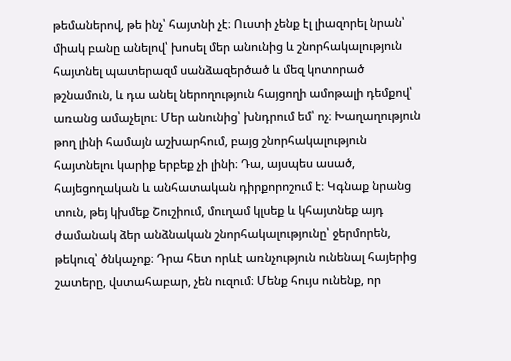թեմաներով, թե ինչ՝ հայտնի չէ։ Ուստի չենք էլ լիազորել նրան՝ միակ բանը անելով՝ խոսել մեր անունից և շնորհակալություն հայտնել պատերազմ սանձազերծած և մեզ կոտորած թշնամուն, և դա անել ներողություն հայցողի ամոթալի դեմքով՝ առանց ամաչելու։ Մեր անունից՝ խնդրում եմ՝ ոչ։ Խաղաղություն թող լինի համայն աշխարհում, բայց շնորհակալություն հայտնելու կարիք երբեք չի լինի։ Դա, այսպես ասած, հայեցողական և անհատական դիրքորոշում է։ Կգնաք նրանց տուն, թեյ կխմեք Շուշիում, մուղամ կլսեք և կհայտնեք այդ ժամանակ ձեր անձնական շնորհակալությունը՝ ջերմորեն, թեկուզ՝ ծնկաչոք։ Դրա հետ որևէ առնչություն ունենալ հայերից շատերը, վստահաբար, չեն ուզում։ Մենք հույս ունենք, որ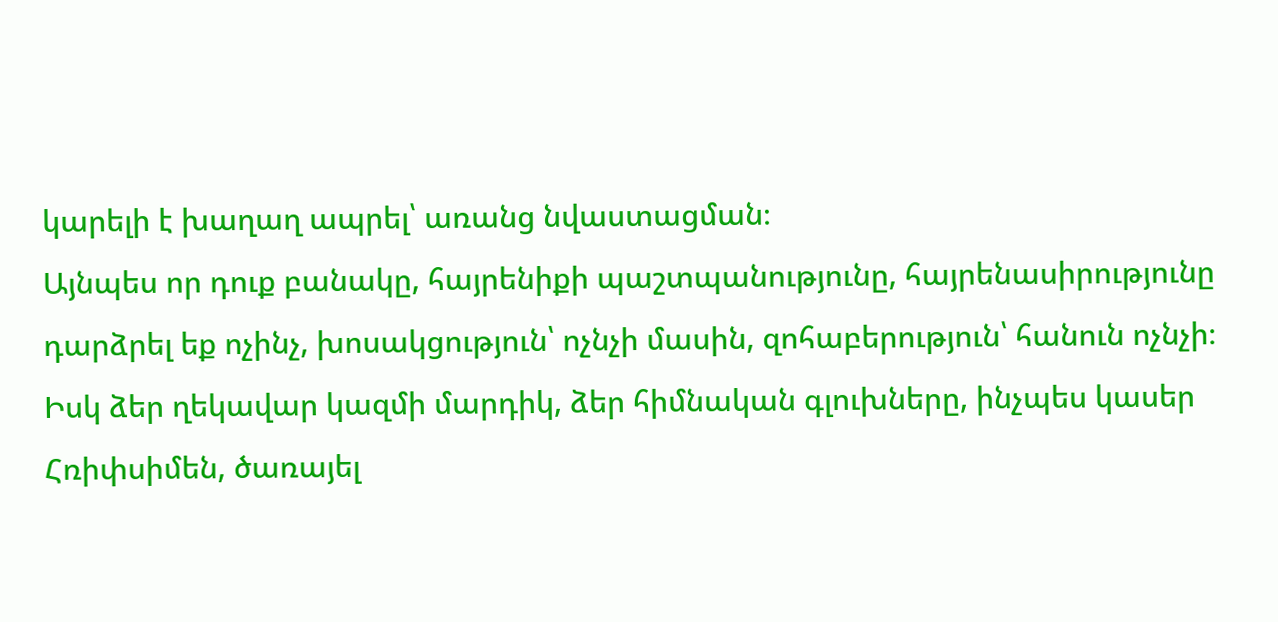կարելի է խաղաղ ապրել՝ առանց նվաստացման։
Այնպես որ դուք բանակը, հայրենիքի պաշտպանությունը, հայրենասիրությունը դարձրել եք ոչինչ, խոսակցություն՝ ոչնչի մասին, զոհաբերություն՝ հանուն ոչնչի։ Իսկ ձեր ղեկավար կազմի մարդիկ, ձեր հիմնական գլուխները, ինչպես կասեր Հռիփսիմեն, ծառայել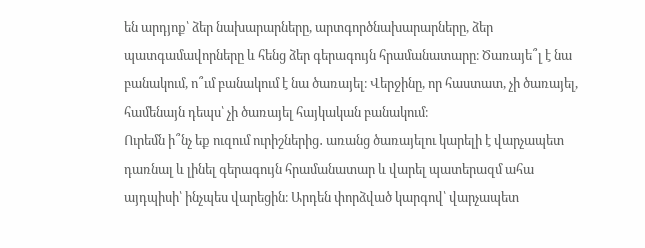են արդյոք՝ ձեր նախարարները, արտգործնախարարները, ձեր պատգամավորները և հենց ձեր գերագույն հրամանատարը։ Ծառայե՞լ է նա բանակում, ո՞ւմ բանակում է նա ծառայել։ Վերջինը, որ հաստատ, չի ծառայել, համենայն դեպս՝ չի ծառայել հայկական բանակում։
Ուրեմն ի՞նչ եք ուզում ուրիշներից․ առանց ծառայելու կարելի է վարչապետ դառնալ և լինել գերագույն հրամանատար և վարել պատերազմ ահա այդպիսի՝ ինչպես վարեցին։ Արդեն փորձված կարգով՝ վարչապետ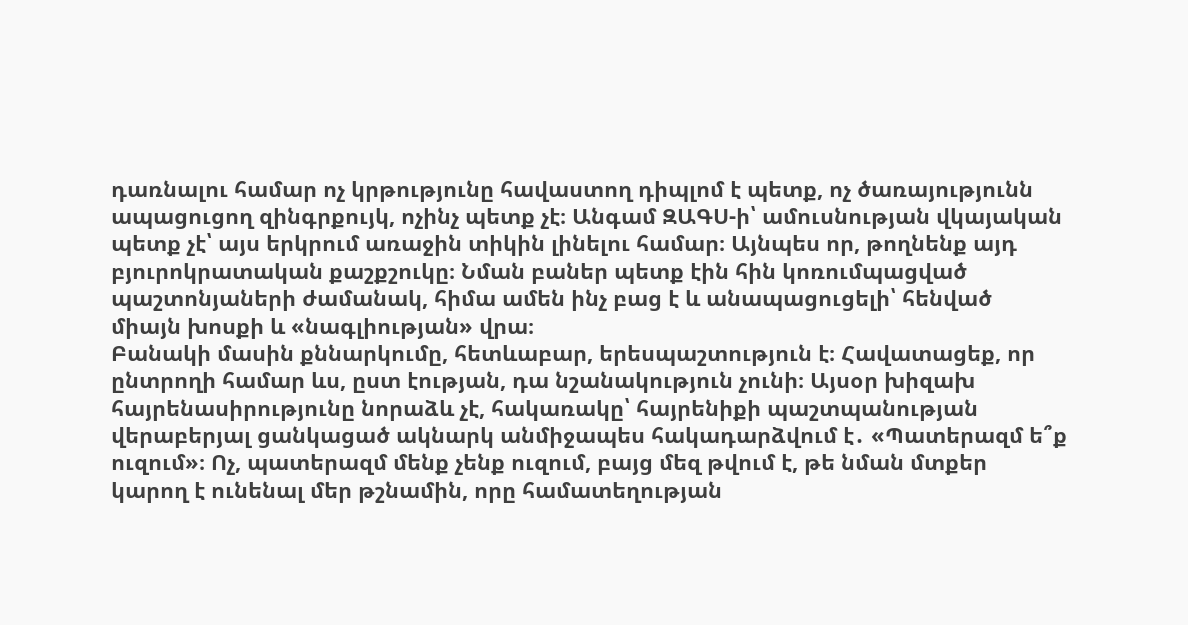դառնալու համար ոչ կրթությունը հավաստող դիպլոմ է պետք, ոչ ծառայությունն ապացուցող զինգրքույկ, ոչինչ պետք չէ։ Անգամ ԶԱԳՍ-ի՝ ամուսնության վկայական պետք չէ՝ այս երկրում առաջին տիկին լինելու համար։ Այնպես որ, թողնենք այդ բյուրոկրատական քաշքշուկը։ Նման բաներ պետք էին հին կոռումպացված պաշտոնյաների ժամանակ, հիմա ամեն ինչ բաց է և անապացուցելի՝ հենված միայն խոսքի և «նագլիության» վրա։
Բանակի մասին քննարկումը, հետևաբար, երեսպաշտություն է։ Հավատացեք, որ ընտրողի համար ևս, ըստ էության, դա նշանակություն չունի։ Այսօր խիզախ հայրենասիրությունը նորաձև չէ, հակառակը՝ հայրենիքի պաշտպանության վերաբերյալ ցանկացած ակնարկ անմիջապես հակադարձվում է․ «Պատերազմ ե՞ք ուզում»։ Ոչ, պատերազմ մենք չենք ուզում, բայց մեզ թվում է, թե նման մտքեր կարող է ունենալ մեր թշնամին, որը համատեղության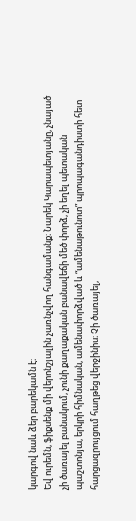կարգով նաև ձեր բարեկամն է։
Եվ ուրեմն, ֆիքսենք մի վերոնշյալին չառնչվող հանգամանք։ Նարեկ Կարապետյանը, չնայած չի ծառայել բանակում, չունի քաղաքական բանավեճի մեծ փորձ, չի եղել պետական պաշտոնյա, երկրի հիմնական, ամենափորձված և “ամենաթունոտ” պրոպագանդիստի հետ հարցազրույցում հաղթեց վերջինիս։ Չի ծառայել,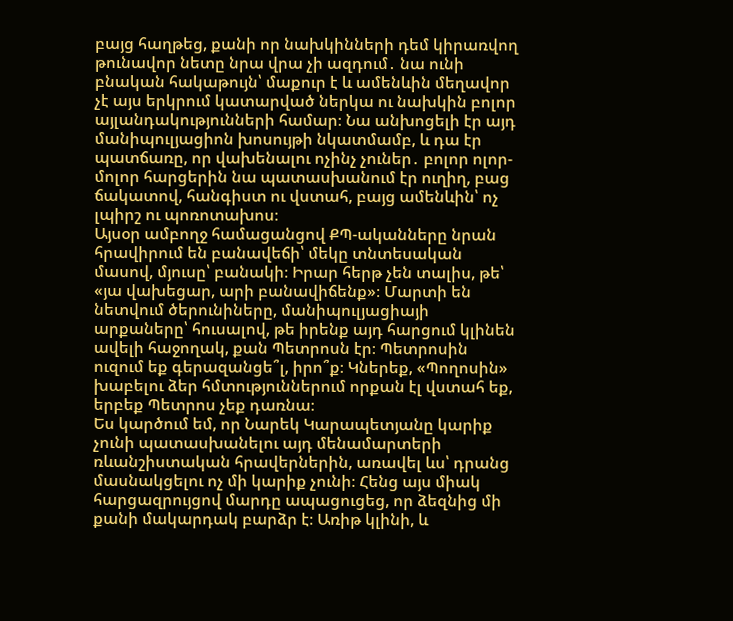բայց հաղթեց, քանի որ նախկինների դեմ կիրառվող թունավոր նետը նրա վրա չի ազդում․ նա ունի բնական հակաթույն՝ մաքուր է և ամենևին մեղավոր չէ այս երկրում կատարված ներկա ու նախկին բոլոր այլանդակությունների համար։ Նա անխոցելի էր այդ մանիպուլյացիոն խոսույթի նկատմամբ, և դա էր պատճառը, որ վախենալու ոչինչ չուներ․ բոլոր ոլոր-մոլոր հարցերին նա պատասխանում էր ուղիղ, բաց ճակատով, հանգիստ ու վստահ, բայց ամենևին՝ ոչ լպիրշ ու պոռոտախոս։
Այսօր ամբողջ համացանցով ՔՊ-ականները նրան հրավիրում են բանավեճի՝ մեկը տնտեսական մասով, մյուսը՝ բանակի։ Իրար հերթ չեն տալիս, թե՝ «յա վախեցար, արի բանավիճենք»։ Մարտի են նետվում ծերունիները, մանիպուլյացիայի արքաները՝ հուսալով, թե իրենք այդ հարցում կլինեն ավելի հաջողակ, քան Պետրոսն էր։ Պետրոսին ուզում եք գերազանցե՞լ, իրո՞ք։ Կներեք, «Պողոսին» խաբելու ձեր հմտություններում որքան էլ վստահ եք, երբեք Պետրոս չեք դառնա։
Ես կարծում եմ, որ Նարեկ Կարապետյանը կարիք չունի պատասխանելու այդ մենամարտերի ռևանշիստական հրավերներին, առավել ևս՝ դրանց մասնակցելու ոչ մի կարիք չունի։ Հենց այս միակ հարցազրույցով մարդը ապացուցեց, որ ձեզնից մի քանի մակարդակ բարձր է։ Առիթ կլինի, և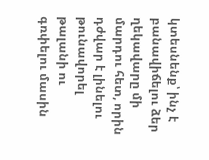կտեսնենք՝ ինչ է բանավիճելու ձեր ղեկավարը մի մարդու հետ, որին դժվար է լինելու թունավորել թալանի ու գռփելու մասին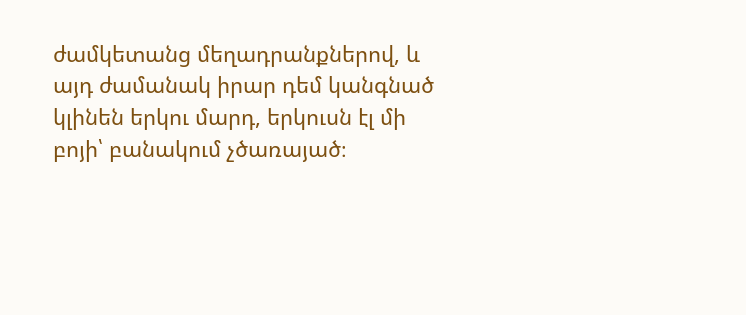ժամկետանց մեղադրանքներով, և այդ ժամանակ իրար դեմ կանգնած կլինեն երկու մարդ, երկուսն էլ մի բոյի՝ բանակում չծառայած։